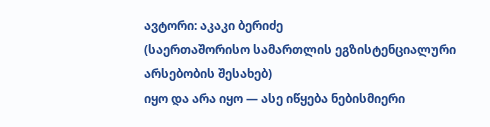ავტორი: აკაკი ბერიძე
(საერთაშორისო სამართლის ეგზისტენციალური არსებობის შესახებ)
იყო და არა იყო — ასე იწყება ნებისმიერი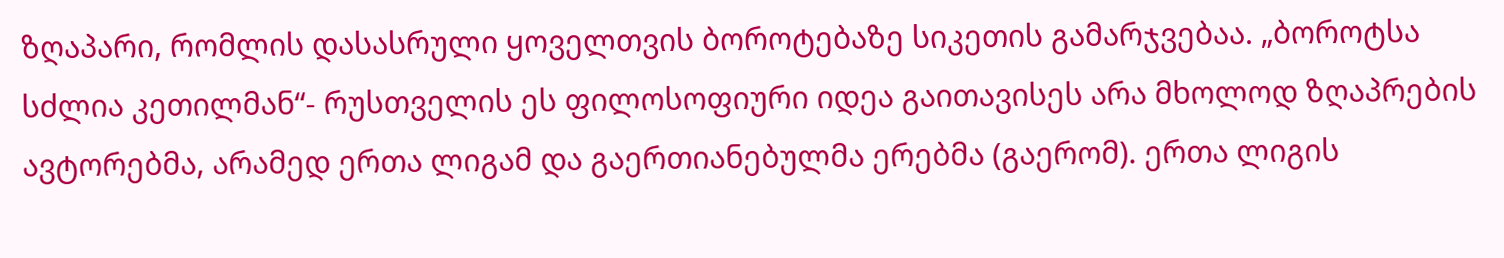ზღაპარი, რომლის დასასრული ყოველთვის ბოროტებაზე სიკეთის გამარჯვებაა. „ბოროტსა სძლია კეთილმან“- რუსთველის ეს ფილოსოფიური იდეა გაითავისეს არა მხოლოდ ზღაპრების ავტორებმა, არამედ ერთა ლიგამ და გაერთიანებულმა ერებმა (გაერომ). ერთა ლიგის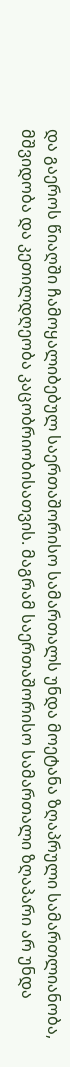და გაეროს წიაღში ჩამოყალიბებულ საერთაშორისო სამართალს უნდა მოეტანა ზღაპრული სამართლიანობა, მშვიდობა და კეთილდღეობა კაცობრიობისათვის. მაგრამ საერთაშორისო სამართალი ზღაპარი არ უნდა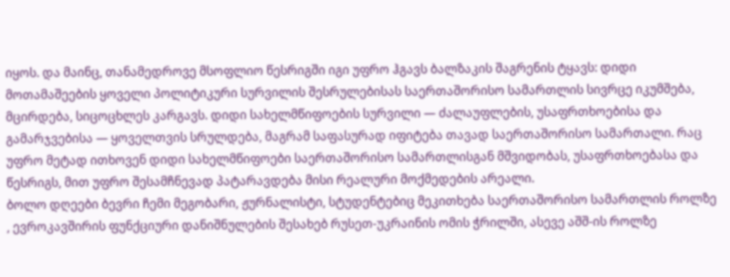იყოს. და მაინც, თანამედროვე მსოფლიო წესრიგში იგი უფრო ჰგავს ბალზაკის შაგრენის ტყავს: დიდი მოთამაშეების ყოველი პოლიტიკური სურვილის შესრულებისას საერთაშორისო სამართლის სივრცე იკუმშება, მცირდება, სიცოცხლეს კარგავს. დიდი სახელმწიფოების სურვილი — ძალაუფლების, უსაფრთხოებისა და გამარჯვებისა — ყოველთვის სრულდება, მაგრამ საფასურად იფიტება თავად საერთაშორისო სამართალი. რაც უფრო მეტად ითხოვენ დიდი სახელმწიფოები საერთაშორისო სამართლისგან მშვიდობას, უსაფრთხოებასა და წესრიგს, მით უფრო შესამჩნევად პატარავდება მისი რეალური მოქმედების არეალი.
ბოლო დღეები ბევრი ჩემი მეგობარი, ჟურნალისტი, სტუდენტებიც მეკითხება საერთაშორისო სამართლის როლზე , ევროკავშირის ფუნქციური დანიშნულების შესახებ რუსეთ-უკრაინის ომის ჭრილში, ასევე აშშ-ის როლზე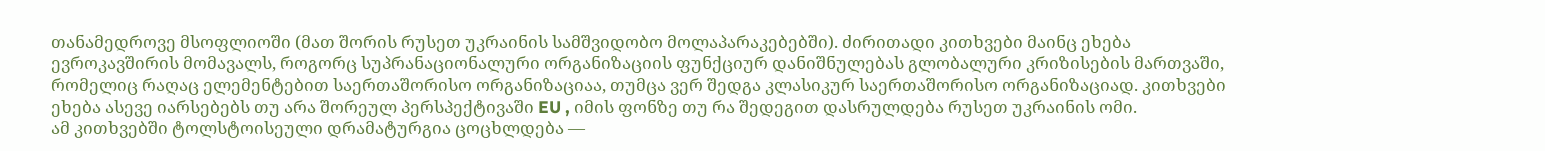თანამედროვე მსოფლიოში (მათ შორის რუსეთ უკრაინის სამშვიდობო მოლაპარაკებებში). ძირითადი კითხვები მაინც ეხება ევროკავშირის მომავალს, როგორც სუპრანაციონალური ორგანიზაციის ფუნქციურ დანიშნულებას გლობალური კრიზისების მართვაში, რომელიც რაღაც ელემენტებით საერთაშორისო ორგანიზაციაა, თუმცა ვერ შედგა კლასიკურ საერთაშორისო ორგანიზაციად. კითხვები ეხება ასევე იარსებებს თუ არა შორეულ პერსპექტივაში EU , იმის ფონზე თუ რა შედეგით დასრულდება რუსეთ უკრაინის ომი.
ამ კითხვებში ტოლსტოისეული დრამატურგია ცოცხლდება —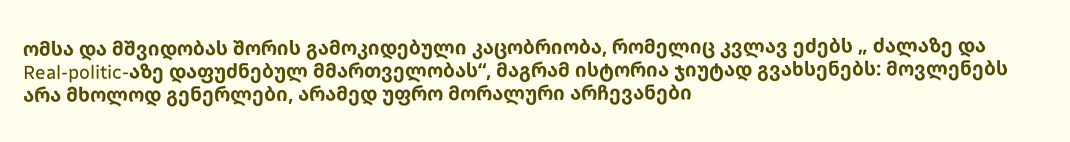ომსა და მშვიდობას შორის გამოკიდებული კაცობრიობა, რომელიც კვლავ ეძებს „ ძალაზე და Real-politic-აზე დაფუძნებულ მმართველობას“, მაგრამ ისტორია ჯიუტად გვახსენებს: მოვლენებს არა მხოლოდ გენერლები, არამედ უფრო მორალური არჩევანები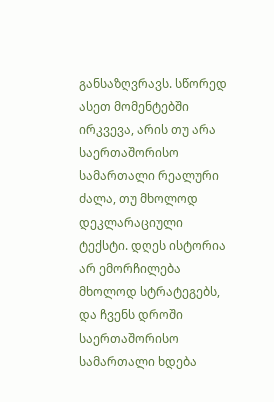განსაზღვრავს. სწორედ ასეთ მომენტებში ირკვევა, არის თუ არა საერთაშორისო სამართალი რეალური ძალა, თუ მხოლოდ დეკლარაციული ტექსტი. დღეს ისტორია არ ემორჩილება მხოლოდ სტრატეგებს, და ჩვენს დროში საერთაშორისო სამართალი ხდება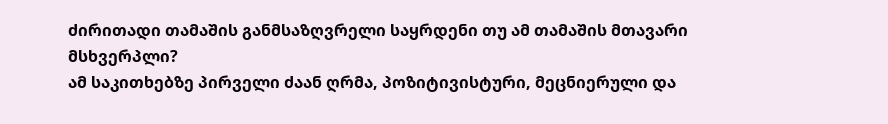ძირითადი თამაშის განმსაზღვრელი საყრდენი თუ ამ თამაშის მთავარი მსხვერპლი?
ამ საკითხებზე პირველი ძაან ღრმა, პოზიტივისტური, მეცნიერული და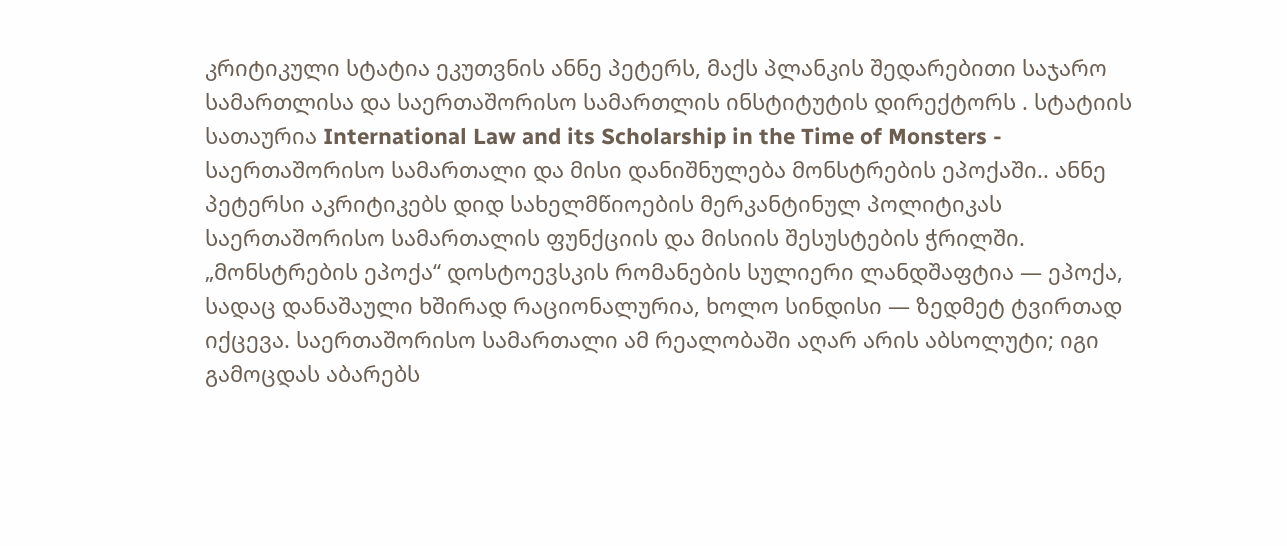კრიტიკული სტატია ეკუთვნის ანნე პეტერს, მაქს პლანკის შედარებითი საჯარო სამართლისა და საერთაშორისო სამართლის ინსტიტუტის დირექტორს . სტატიის სათაურია International Law and its Scholarship in the Time of Monsters - საერთაშორისო სამართალი და მისი დანიშნულება მონსტრების ეპოქაში.. ანნე პეტერსი აკრიტიკებს დიდ სახელმწიოების მერკანტინულ პოლიტიკას საერთაშორისო სამართალის ფუნქციის და მისიის შესუსტების ჭრილში.
„მონსტრების ეპოქა“ დოსტოევსკის რომანების სულიერი ლანდშაფტია — ეპოქა, სადაც დანაშაული ხშირად რაციონალურია, ხოლო სინდისი — ზედმეტ ტვირთად იქცევა. საერთაშორისო სამართალი ამ რეალობაში აღარ არის აბსოლუტი; იგი გამოცდას აბარებს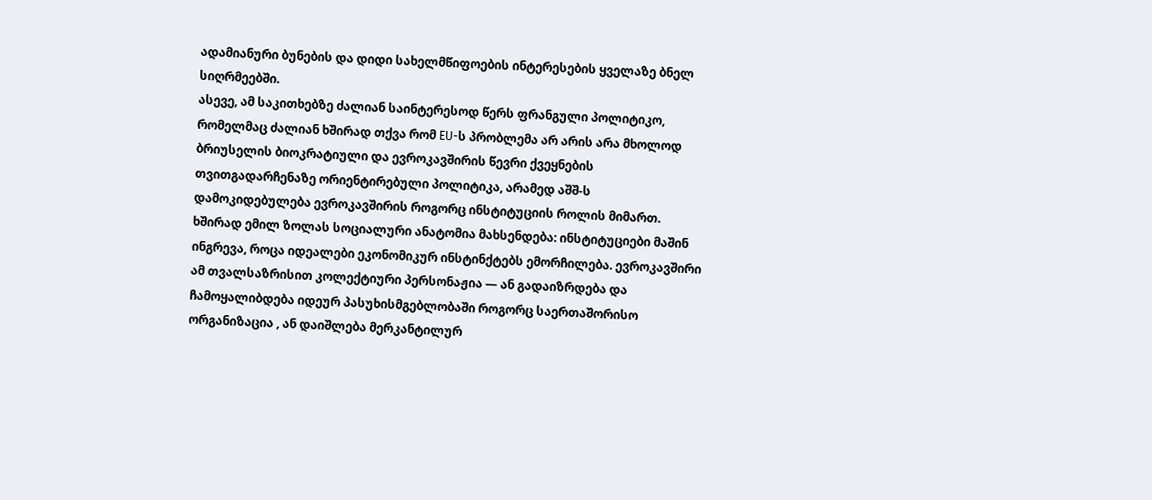ადამიანური ბუნების და დიდი სახელმწიფოების ინტერესების ყველაზე ბნელ სიღრმეებში.
ასევე, ამ საკითხებზე ძალიან საინტერესოდ წერს ფრანგული პოლიტიკო, რომელმაც ძალიან ხშირად თქვა რომ EU-ს პრობლემა არ არის არა მხოლოდ ბრიუსელის ბიოკრატიული და ევროკავშირის წევრი ქვეყნების თვითგადარჩენაზე ორიენტირებული პოლიტიკა, არამედ აშშ-ს დამოკიდებულება ევროკავშირის როგორც ინსტიტუციის როლის მიმართ.
ხშირად ემილ ზოლას სოციალური ანატომია მახსენდება: ინსტიტუციები მაშინ ინგრევა, როცა იდეალები ეკონომიკურ ინსტინქტებს ემორჩილება. ევროკავშირი ამ თვალსაზრისით კოლექტიური პერსონაჟია — ან გადაიზრდება და ჩამოყალიბდება იდეურ პასუხისმგებლობაში როგორც საერთაშორისო ორგანიზაცია , ან დაიშლება მერკანტილურ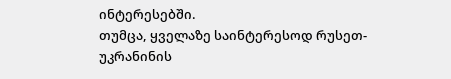ინტერესებში.
თუმცა, ყველაზე საინტერესოდ რუსეთ-უკრანინის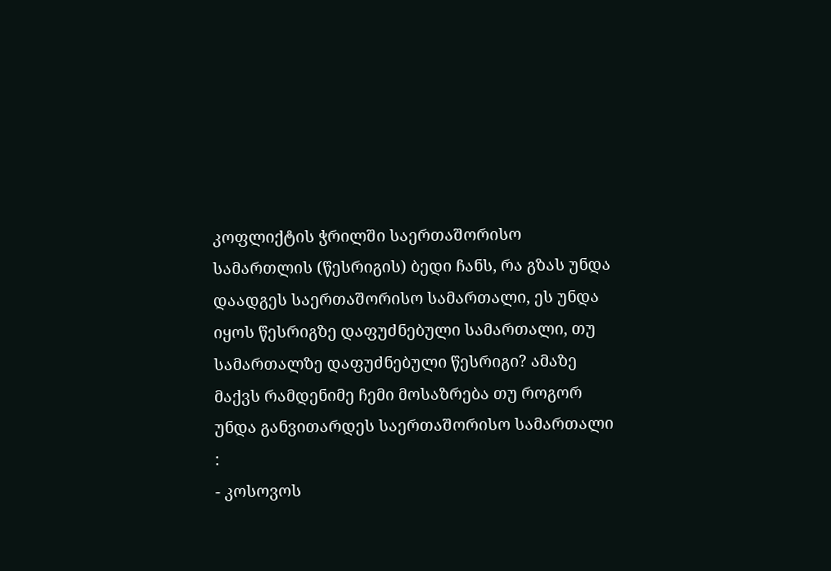კოფლიქტის ჭრილში საერთაშორისო სამართლის (წესრიგის) ბედი ჩანს, რა გზას უნდა დაადგეს საერთაშორისო სამართალი, ეს უნდა იყოს წესრიგზე დაფუძნებული სამართალი, თუ სამართალზე დაფუძნებული წესრიგი? ამაზე მაქვს რამდენიმე ჩემი მოსაზრება თუ როგორ უნდა განვითარდეს საერთაშორისო სამართალი :
- კოსოვოს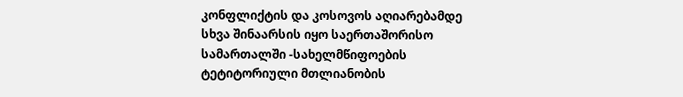კონფლიქტის და კოსოვოს აღიარებამდე სხვა შინაარსის იყო საერთაშორისო სამართალში -სახელმწიფოების ტეტიტორიული მთლიანობის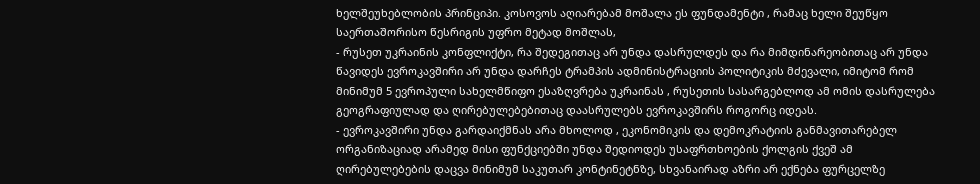ხელშეუხებლობის პრინციპი. კოსოვოს აღიარებამ მოშალა ეს ფუნდამენტი , რამაც ხელი შეუწყო საერთაშორისო წესრიგის უფრო მეტად მოშლას,
- რუსეთ უკრაინის კონფლიქტი, რა შედეგითაც არ უნდა დასრულდეს და რა მიმდინარეობითაც არ უნდა წავიდეს ევროკავშირი არ უნდა დარჩეს ტრამპის ადმინისტრაციის პოლიტიკის მძევალი, იმიტომ რომ მინიმუმ 5 ევროპული სახელმწიფო ესაზღვრება უკრაინას , რუსეთის სასარგებლოდ ამ ომის დასრულება გეოგრაფიულად და ღირებულებებითაც დაასრულებს ევროკავშირს როგორც იდეას.
- ევროკავშირი უნდა გარდაიქმნას არა მხოლოდ , ეკონომიკის და დემოკრატიის განმავითარებელ ორგანიზაციად არამედ მისი ფუნქციებში უნდა შედიოდეს უსაფრთხოების ქოლგის ქვეშ ამ ღირებულებების დაცვა მინიმუმ საკუთარ კონტინეტნზე, სხვანაირად აზრი არ ექნება ფურცელზე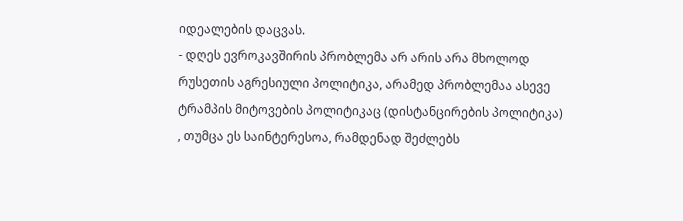იდეალების დაცვას.
- დღეს ევროკავშირის პრობლემა არ არის არა მხოლოდ რუსეთის აგრესიული პოლიტიკა, არამედ პრობლემაა ასევე ტრამპის მიტოვების პოლიტიკაც (დისტანცირების პოლიტიკა) , თუმცა ეს საინტერესოა, რამდენად შეძლებს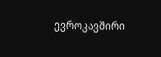ევროკავშირი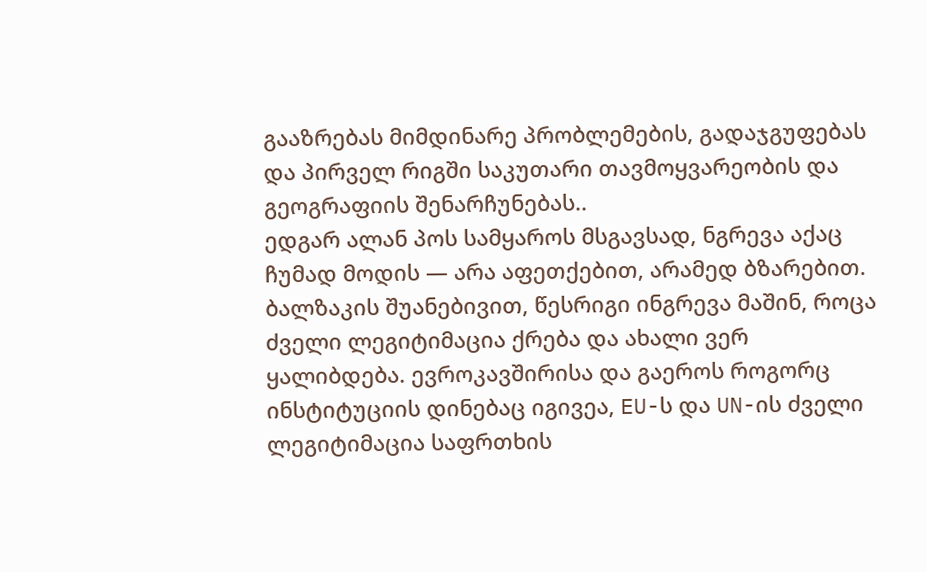გააზრებას მიმდინარე პრობლემების, გადაჯგუფებას და პირველ რიგში საკუთარი თავმოყვარეობის და გეოგრაფიის შენარჩუნებას..
ედგარ ალან პოს სამყაროს მსგავსად, ნგრევა აქაც ჩუმად მოდის — არა აფეთქებით, არამედ ბზარებით. ბალზაკის შუანებივით, წესრიგი ინგრევა მაშინ, როცა ძველი ლეგიტიმაცია ქრება და ახალი ვერ ყალიბდება. ევროკავშირისა და გაეროს როგორც ინსტიტუციის დინებაც იგივეა, EU-ს და UN-ის ძველი ლეგიტიმაცია საფრთხის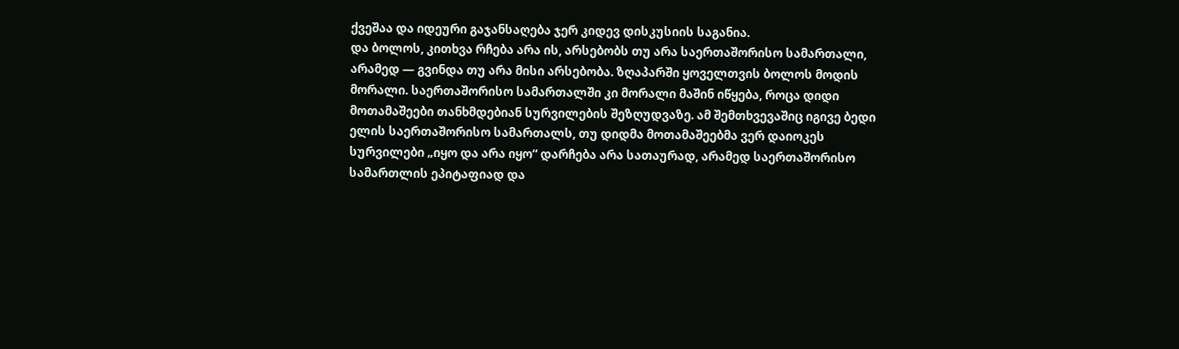ქვეშაა და იდეური გაჯანსაღება ჯერ კიდევ დისკუსიის საგანია.
და ბოლოს, კითხვა რჩება არა ის, არსებობს თუ არა საერთაშორისო სამართალი, არამედ — გვინდა თუ არა მისი არსებობა. ზღაპარში ყოველთვის ბოლოს მოდის მორალი. საერთაშორისო სამართალში კი მორალი მაშინ იწყება, როცა დიდი მოთამაშეები თანხმდებიან სურვილების შეზღუდვაზე. ამ შემთხვევაშიც იგივე ბედი ელის საერთაშორისო სამართალს, თუ დიდმა მოთამაშეებმა ვერ დაიოკეს სურვილები „იყო და არა იყო“ დარჩება არა სათაურად, არამედ საერთაშორისო სამართლის ეპიტაფიად და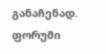განაჩენად.
ფორუმი